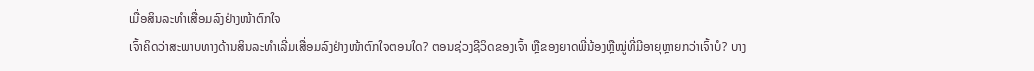ເມື່ອສິນລະທຳເສື່ອມລົງຢ່າງໜ້າຕົກໃຈ
ເຈົ້າຄິດວ່າສະພາບທາງດ້ານສິນລະທຳເລີ່ມເສື່ອມລົງຢ່າງໜ້າຕົກໃຈຕອນໃດ? ຕອນຊ່ວງຊີວິດຂອງເຈົ້າ ຫຼືຂອງຍາດພີ່ນ້ອງຫຼືໝູ່ທີ່ມີອາຍຸຫຼາຍກວ່າເຈົ້າບໍ? ບາງ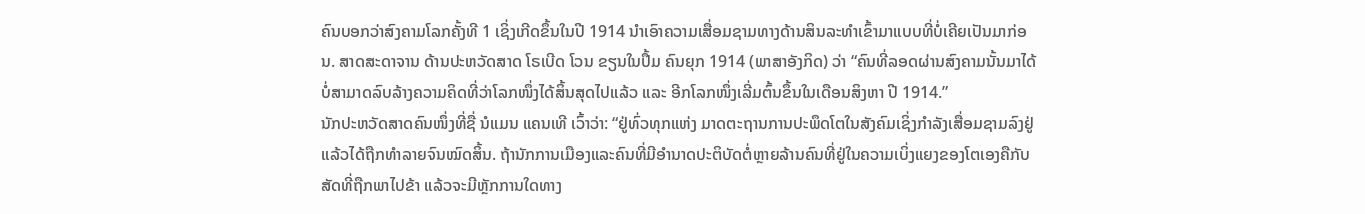ຄົນບອກວ່າສົງຄາມໂລກຄັ້ງທີ 1 ເຊິ່ງເກີດຂຶ້ນໃນປີ 1914 ນຳເອົາຄວາມເສື່ອມຊາມທາງດ້ານສິນລະທຳເຂົ້າມາແບບທີ່ບໍ່ເຄີຍເປັນມາກ່ອນ. ສາດສະດາຈານ ດ້ານປະຫວັດສາດ ໂຣເບີດ ໂວນ ຂຽນໃນປຶ້ມ ຄົນຍຸກ 1914 (ພາສາອັງກິດ) ວ່າ “ຄົນທີ່ລອດຜ່ານສົງຄາມນັ້ນມາໄດ້ບໍ່ສາມາດລົບລ້າງຄວາມຄິດທີ່ວ່າໂລກໜຶ່ງໄດ້ສິ້ນສຸດໄປແລ້ວ ແລະ ອີກໂລກໜຶ່ງເລີ່ມຕົ້ນຂຶ້ນໃນເດືອນສິງຫາ ປີ 1914.”
ນັກປະຫວັດສາດຄົນໜຶ່ງທີ່ຊື່ ນໍແມນ ແຄນເທີ ເວົ້າວ່າ: “ຢູ່ທົ່ວທຸກແຫ່ງ ມາດຕະຖານການປະພຶດໂຕໃນສັງຄົມເຊິ່ງກຳລັງເສື່ອມຊາມລົງຢູ່ແລ້ວໄດ້ຖືກທຳລາຍຈົນໝົດສິ້ນ. ຖ້ານັກການເມືອງແລະຄົນທີ່ມີອຳນາດປະຕິບັດຕໍ່ຫຼາຍລ້ານຄົນທີ່ຢູ່ໃນຄວາມເບິ່ງແຍງຂອງໂຕເອງຄືກັບສັດທີ່ຖືກພາໄປຂ້າ ແລ້ວຈະມີຫຼັກການໃດທາງ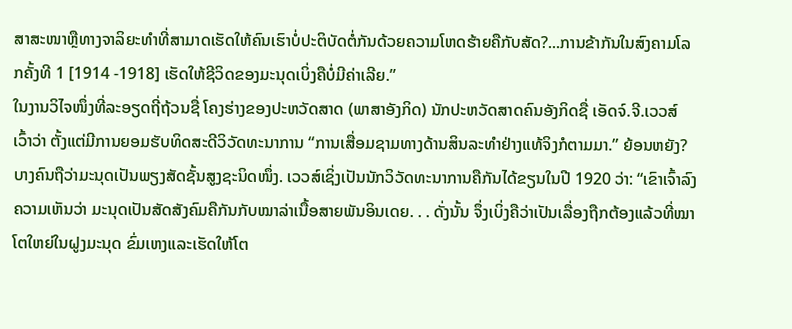ສາສະໜາຫຼືທາງຈາລິຍະທຳທີ່ສາມາດເຮັດໃຫ້ຄົນເຮົາບໍ່ປະຕິບັດຕໍ່ກັນດ້ວຍຄວາມໂຫດຮ້າຍຄືກັບສັດ?...ການຂ້າກັນໃນສົງຄາມໂລກຄັ້ງທີ 1 [1914 -1918] ເຮັດໃຫ້ຊີວິດຂອງມະນຸດເບິ່ງຄືບໍ່ມີຄ່າເລີຍ.”
ໃນງານວິໄຈໜຶ່ງທີ່ລະອຽດຖີ່ຖ້ວນຊື່ ໂຄງຮ່າງຂອງປະຫວັດສາດ (ພາສາອັງກິດ) ນັກປະຫວັດສາດຄົນອັງກິດຊື່ ເອັດຈ໌.ຈີ.ເວວສ໌ ເວົ້າວ່າ ຕັ້ງແຕ່ມີການຍອມຮັບທິດສະດີວິວັດທະນາການ “ການເສື່ອມຊາມທາງດ້ານສິນລະທຳຢ່າງແທ້ຈິງກໍຕາມມາ.” ຍ້ອນຫຍັງ? ບາງຄົນຖືວ່າມະນຸດເປັນພຽງສັດຊັ້ນສູງຊະນິດໜຶ່ງ. ເວວສ໌ເຊິ່ງເປັນນັກວິວັດທະນາການຄືກັນໄດ້ຂຽນໃນປີ 1920 ວ່າ: “ເຂົາເຈົ້າລົງຄວາມເຫັນວ່າ ມະນຸດເປັນສັດສັງຄົມຄືກັນກັບໝາລ່າເນື້ອສາຍພັນອິນເດຍ. . . ດັ່ງນັ້ນ ຈຶ່ງເບິ່ງຄືວ່າເປັນເລື່ອງຖືກຕ້ອງແລ້ວທີ່ໝາໂຕໃຫຍ່ໃນຝູງມະນຸດ ຂົ່ມເຫງແລະເຮັດໃຫ້ໂຕ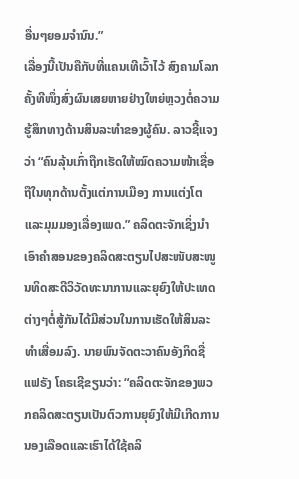ອື່ນໆຍອມຈຳນົນ.”
ເລື່ອງນີ້ເປັນຄືກັບທີ່ແຄນເທີເວົ້າໄວ້ ສົງຄາມໂລກຄັ້ງທີໜຶ່ງສົ່ງຜົນເສຍຫາຍຢ່າງໃຫຍ່ຫຼວງຕໍ່ຄວາມຮູ້ສຶກທາງດ້ານສິນລະທຳຂອງຜູ້ຄົນ. ລາວຊີ້ແຈງວ່າ “ຄົນລຸ້ນເກົ່າຖືກເຮັດໃຫ້ໝົດຄວາມໜ້າເຊື່ອຖືໃນທຸກດ້ານຕັ້ງແຕ່ການເມືອງ ການແຕ່ງໂຕ ແລະມຸມມອງເລື່ອງເພດ.” ຄລິດຕະຈັກເຊິ່ງນຳເອົາຄຳສອນຂອງຄລິດສະຕຽນໄປສະໜັບສະໜູນທິດສະດີວິວັດທະນາການແລະຍຸຍົງໃຫ້ປະເທດຕ່າງໆຕໍ່ສູ້ກັນໄດ້ມີສ່ວນໃນການເຮັດໃຫ້ສິນລະທຳເສື່ອມລົງ. ນາຍພົນຈັດຕະວາຄົນອັງກິດຊື່ ແຟຣັງ ໂຄຣເຊີຂຽນວ່າ: “ຄລິດຕະຈັກຂອງພວກຄລິດສະຕຽນເປັນຕົວການຍຸຍົງໃຫ້ມີເກີດການນອງເລືອດແລະເຮົາໄດ້ໃຊ້ຄລິ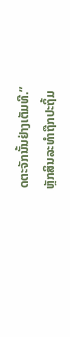ດຕະຈັກນັ້ນຢ່າງເຕັມທີ.”
ຫຼັກສິນລະທຳຖືກປະຖິ້ມ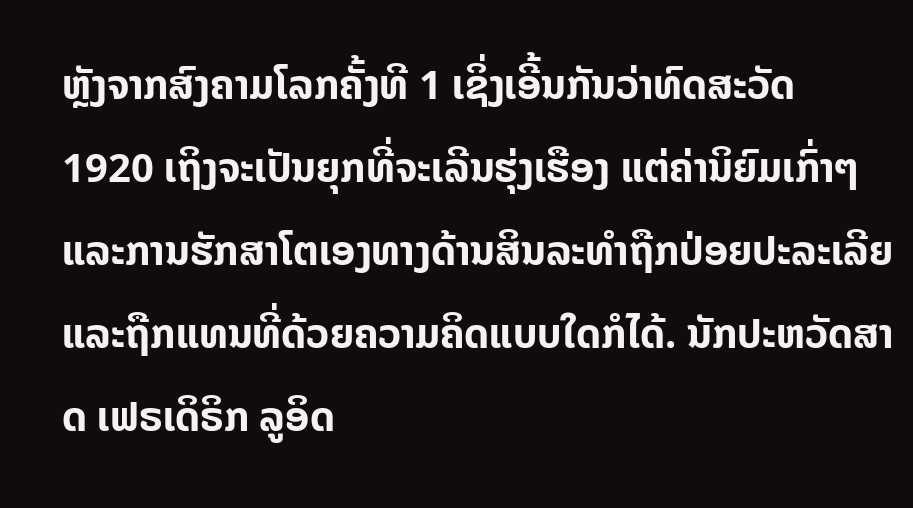ຫຼັງຈາກສົງຄາມໂລກຄັ້ງທີ 1 ເຊິ່ງເອີ້ນກັນວ່າທົດສະວັດ 1920 ເຖິງຈະເປັນຍຸກທີ່ຈະເລີນຮຸ່ງເຮືອງ ແຕ່ຄ່ານິຍົມເກົ່າໆແລະການຮັກສາໂຕເອງທາງດ້ານສິນລະທຳຖືກປ່ອຍປະລະເລີຍແລະຖືກແທນທີ່ດ້ວຍຄວາມຄິດແບບໃດກໍໄດ້. ນັກປະຫວັດສາດ ເຟຣເດິຣິກ ລູອິດ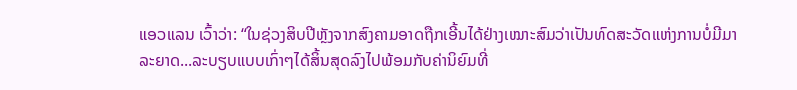ແອວແລນ ເວົ້າວ່າ: “ໃນຊ່ວງສິບປີຫຼັງຈາກສົງຄາມອາດຖືກເອີ້ນໄດ້ຢ່າງເໝາະສົມວ່າເປັນທົດສະວັດແຫ່ງການບໍ່ມີມາລະຍາດ...ລະບຽບແບບເກົ່າໆໄດ້ສິ້ນສຸດລົງໄປພ້ອມກັບຄ່ານິຍົມທີ່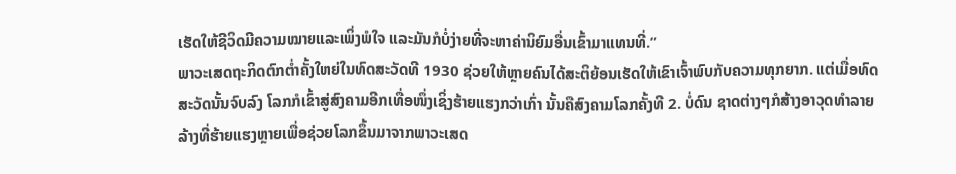ເຮັດໃຫ້ຊີວິດມີຄວາມໝາຍແລະເພິ່ງພໍໃຈ ແລະມັນກໍບໍ່ງ່າຍທີ່ຈະຫາຄ່ານິຍົມອື່ນເຂົ້າມາແທນທີ່.”
ພາວະເສດຖະກິດຕົກຕ່ຳຄັ້ງໃຫຍ່ໃນທົດສະວັດທີ 1930 ຊ່ວຍໃຫ້ຫຼາຍຄົນໄດ້ສະຕິຍ້ອນເຮັດໃຫ້ເຂົາເຈົ້າພົບກັບຄວາມທຸກຍາກ. ແຕ່ເມື່ອທົດສະວັດນັ້ນຈົບລົງ ໂລກກໍເຂົ້າສູ່ສົງຄາມອີກເທື່ອໜຶ່ງເຊິ່ງຮ້າຍແຮງກວ່າເກົ່າ ນັ້ນຄືສົງຄາມໂລກຄັ້ງທີ 2. ບໍ່ດົນ ຊາດຕ່າງໆກໍສ້າງອາວຸດທຳລາຍລ້າງທີ່ຮ້າຍແຮງຫຼາຍເພື່ອຊ່ວຍໂລກຂຶ້ນມາຈາກພາວະເສດ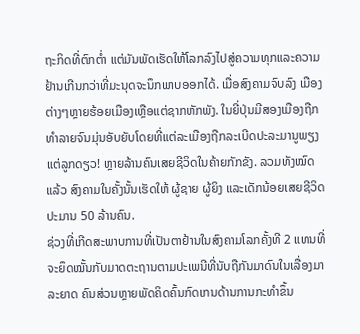ຖະກິດທີ່ຕົກຕ່ຳ ແຕ່ມັນພັດເຮັດໃຫ້ໂລກລົງໄປສູ່ຄວາມທຸກແລະຄວາມຢ້ານເກີນກວ່າທີ່ມະນຸດຈະນຶກພາບອອກໄດ້. ເມື່ອສົງຄາມຈົບລົງ ເມືອງຕ່າງໆຫຼາຍຮ້ອຍເມືອງເຫຼືອແຕ່ຊາກຫັກພັງ. ໃນຍີ່ປຸ່ນມີສອງເມືອງຖືກທຳລາຍຈົນມຸ່ນອັບຍັບໂດຍທີ່ແຕ່ລະເມືອງຖືກລະເບີດປະລະມານູພຽງແຕ່ລູກດຽວ! ຫຼາຍລ້ານຄົນເສຍຊີວິດໃນຄ້າຍກັກຂັງ. ລວມທັງໝົດແລ້ວ ສົງຄາມໃນຄັ້ງນັ້ນເຮັດໃຫ້ ຜູ້ຊາຍ ຜູ້ຍິງ ແລະເດັກນ້ອຍເສຍຊີວິດປະມານ 50 ລ້ານຄົນ.
ຊ່ວງທີ່ເກີດສະພາບການທີ່ເປັນຕາຢ້ານໃນສົງຄາມໂລກຄັ້ງທີ 2 ແທນທີ່ຈະຍຶດໝັ້ນກັບມາດຕະຖານຕາມປະເພນີທີ່ນັບຖືກັນມາດົນໃນເລື່ອງມາລະຍາດ ຄົນສ່ວນຫຼາຍພັດຄິດຄົ້ນກົດເກນດ້ານການກະທຳຂຶ້ນ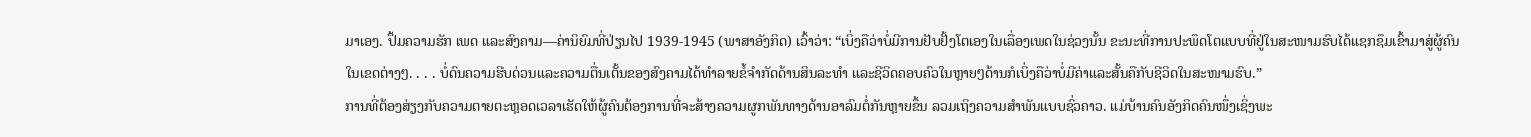ມາເອງ. ປຶ້ມຄວາມຮັກ ເພດ ແລະສົງຄາມ—ຄ່ານິຍົມທີ່ປ່ຽນໄປ 1939-1945 (ພາສາອັງກິດ) ເວົ້າວ່າ: “ເບິ່ງຄືວ່າບໍ່ມີການຢັບຢັ້ງໂຕເອງໃນເລື່ອງເພດໃນຊ່ວງນັ້ນ ຂະນະທີ່ການປະພຶດໂຕແບບທີ່ຢູ່ໃນສະໜາມຮົບໄດ້ແຊກຊຶມເຂົ້າມາສູ່ຜູ້ຄົນໃນເຂດຕ່າງໆ. . . . ບໍ່ດົນຄວາມຮີບດ່ວນແລະຄວາມຕື່ນເຕັ້ນຂອງສົງຄາມໄດ້ທຳລາຍຂໍ້ຈຳກັດດ້ານສິນລະທຳ ແລະຊີວິດຄອບຄົວໃນຫຼາຍໆດ້ານກໍເບິ່ງຄືວ່າບໍ່ມີຄ່າແລະສັ້ນຄືກັບຊີວິດໃນສະໜາມຮົບ.”
ການທີ່ຕ້ອງສ່ຽງກັບຄວາມຕາຍຕະຫຼອດເວລາເຮັດໃຫ້ຜູ້ຄົນຕ້ອງການທີ່ຈະສ້າງຄວາມຜູກພັນທາງດ້ານອາລົມຕໍ່ກັນຫຼາຍຂຶ້ນ ລວມເຖິງຄວາມສຳພັນແບບຊົ່ວຄາວ. ແມ່ບ້ານຄົນອັງກິດຄົນໜຶ່ງເຊິ່ງພະ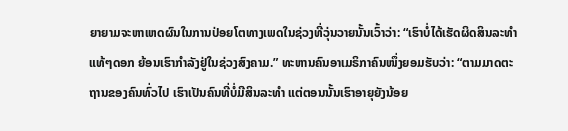ຍາຍາມຈະຫາເຫດຜົນໃນການປ່ອຍໂຕທາງເພດໃນຊ່ວງທີ່ວຸ່ນວາຍນັ້ນເວົ້າວ່າ: “ເຮົາບໍ່ໄດ້ເຮັດຜິດສິນລະທຳແທ້ໆດອກ ຍ້ອນເຮົາກຳລັງຢູ່ໃນຊ່ວງສົງຄາມ.” ທະຫານຄົນອາເມຣິກາຄົນໜຶ່ງຍອມຮັບວ່າ: “ຕາມມາດຕະຖານຂອງຄົນທົ່ວໄປ ເຮົາເປັນຄົນທີ່ບໍ່ມີສິນລະທຳ ແຕ່ຕອນນັ້ນເຮົາອາຍຸຍັງນ້ອຍ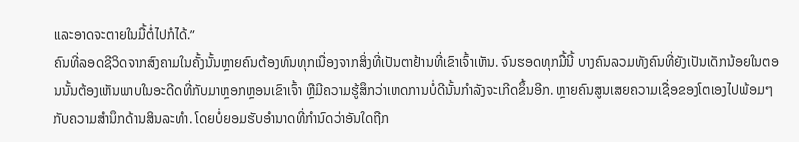ແລະອາດຈະຕາຍໃນມື້ຕໍ່ໄປກໍໄດ້.”
ຄົນທີ່ລອດຊີວິດຈາກສົງຄາມໃນຄັ້ງນັ້ນຫຼາຍຄົນຕ້ອງທົນທຸກເນື່ອງຈາກສິ່ງທີ່ເປັນຕາຢ້ານທີ່ເຂົາເຈົ້າເຫັນ. ຈົນຮອດທຸກມື້ນີ້ ບາງຄົນລວມທັງຄົນທີ່ຍັງເປັນເດັກນ້ອຍໃນຕອນນັ້ນຕ້ອງເຫັນພາບໃນອະດີດທີ່ກັບມາຫຼອກຫຼອນເຂົາເຈົ້າ ຫຼືມີຄວາມຮູ້ສຶກວ່າເຫດການບໍ່ດີນັ້ນກຳລັງຈະເກີດຂຶ້ນອີກ. ຫຼາຍຄົນສູນເສຍຄວາມເຊື່ອຂອງໂຕເອງໄປພ້ອມໆກັບຄວາມສຳນຶກດ້ານສິນລະທຳ. ໂດຍບໍ່ຍອມຮັບອຳນາດທີ່ກຳນົດວ່າອັນໃດຖືກ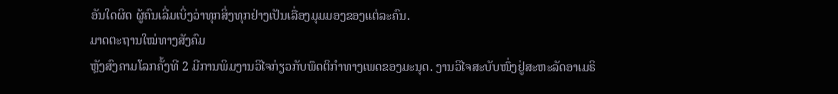ອັນໃດຜິດ ຜູ້ຄົນເລີ່ມເບິ່ງວ່າທຸກສິ່ງທຸກຢ່າງເປັນເລື່ອງມຸມມອງຂອງແຕ່ລະຄົນ.
ມາດຕະຖານໃໝ່ທາງສັງຄົມ
ຫຼັງສົງຄາມໂລກຄັ້ງທີ 2 ມີການພິມງານວິໄຈກ່ຽວກັບພຶດຕິກຳທາງເພດຂອງມະນຸດ. ງານວິໄຈສະບັບໜຶ່ງຢູ່ສະຫະລັດອາເມຣິ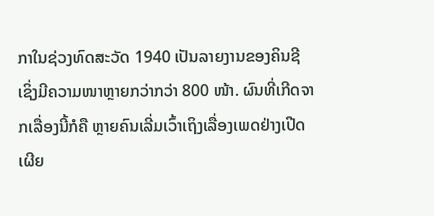ກາໃນຊ່ວງທົດສະວັດ 1940 ເປັນລາຍງານຂອງຄິນຊີເຊິ່ງມີຄວາມໜາຫຼາຍກວ່າກວ່າ 800 ໜ້າ. ຜົນທີ່ເກີດຈາກເລື່ອງນີ້ກໍຄື ຫຼາຍຄົນເລີ່ມເວົ້າເຖິງເລື່ອງເພດຢ່າງເປີດເຜີຍ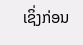ເຊິ່ງກ່ອນ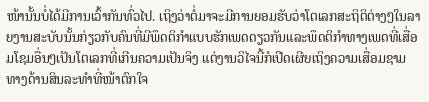ໜ້ານັ້ນບໍ່ໄດ້ມີການເວົ້າກັນທົ່ວໄປ. ເຖິງວ່າຕໍ່ມາຈະມີການຍອມຮັບວ່າໂຕເລກສະຖິຕິຕ່າງໆໃນລາຍງານສະບັບນັ້ນກ່ຽວກັບຄົນທີ່ມີພຶດຕິກຳແບບຮັກເພດດຽວກັນແລະພຶດຕິກຳທາງເພດທີ່ເສື່ອມໂຊມອື່ນໆເປັນໂຕເລກທີ່ເກີນຄວາມເປັນຈິງ ແຕ່ງານວິໄຈນີ້ກໍເປີດເຜີຍເຖິງຄວາມເສື່ອມຊາມທາງດ້ານສິນລະທຳທີ່ໜ້າຕົກໃຈ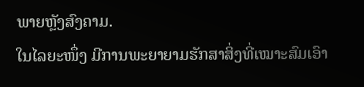ພາຍຫຼັງສົງຄາມ.
ໃນໄລຍະໜຶ່ງ ມີການພະຍາຍາມຮັກສາສິ່ງທີ່ເໝາະສົມເອົາ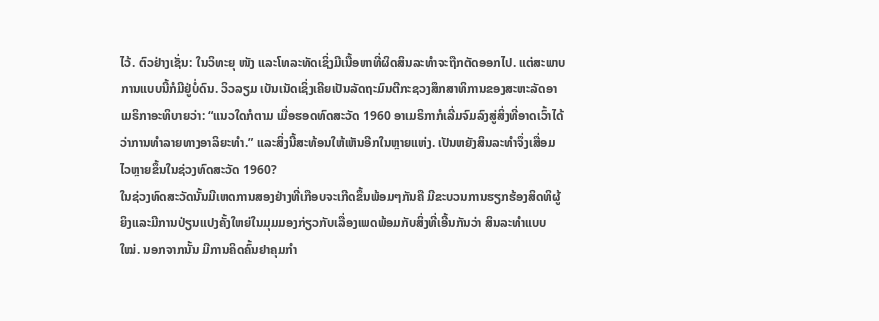ໄວ້. ຕົວຢ່າງເຊັ່ນ: ໃນວິທະຍຸ ໜັງ ແລະໂທລະທັດເຊິ່ງມີເນື້ອຫາທີ່ຜິດສິນລະທຳຈະຖືກຕັດອອກໄປ. ແຕ່ສະພາບການແບບນີ້ກໍມີຢູ່ບໍ່ດົນ. ວິວລຽມ ເບັນເນັດເຊິ່ງເຄີຍເປັນລັດຖະມົນຕີກະຊວງສຶກສາທິການຂອງສະຫະລັດອາເມຣິກາອະທິບາຍວ່າ: “ແນວໃດກໍຕາມ ເມື່ອຮອດທົດສະວັດ 1960 ອາເມຣິກາກໍເລີ່ມຈົມລົງສູ່ສິ່ງທີ່ອາດເວົ້າໄດ້ວ່າການທຳລາຍທາງອາລິຍະທຳ.” ແລະສິ່ງນີ້ສະທ້ອນໃຫ້ເຫັນອີກໃນຫຼາຍແຫ່ງ. ເປັນຫຍັງສິນລະທຳຈຶ່ງເສື່ອມໄວຫຼາຍຂຶ້ນໃນຊ່ວງທົດສະວັດ 1960?
ໃນຊ່ວງທົດສະວັດນັ້ນມີເຫດການສອງຢ່າງທີ່ເກືອບຈະເກີດຂຶ້ນພ້ອມໆກັນຄື ມີຂະບວນການຮຽກຮ້ອງສິດທິຜູ້ຍິງແລະມີການປ່ຽນແປງຄັ້ງໃຫຍ່ໃນມຸມມອງກ່ຽວກັບເລື່ອງເພດພ້ອມກັບສິ່ງທີ່ເອີ້ນກັນວ່າ ສິນລະທຳແບບໃໝ່. ນອກຈາກນັ້ນ ມີການຄິດຄົ້ນຢາຄຸມກຳ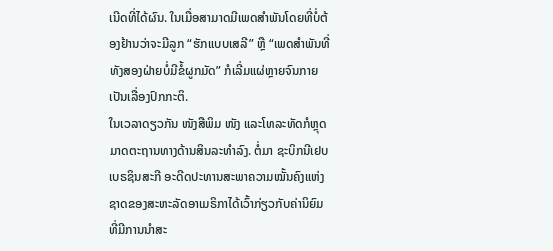ເນີດທີ່ໄດ້ຜົນ. ໃນເມື່ອສາມາດມີເພດສຳພັນໂດຍທີ່ບໍ່ຕ້ອງຢ້ານວ່າຈະມີລູກ “ຮັກແບບເສລີ” ຫຼື “ເພດສຳພັນທີ່ທັງສອງຝ່າຍບໍ່ມີຂໍ້ຜູກມັດ” ກໍເລີ່ມແຜ່ຫຼາຍຈົນກາຍເປັນເລື່ອງປົກກະຕິ.
ໃນເວລາດຽວກັນ ໜັງສືພິມ ໜັງ ແລະໂທລະທັດກໍຫຼຸດມາດຕະຖານທາງດ້ານສິນລະທຳລົງ. ຕໍ່ມາ ຊະບິກນີເຢບ ເບຣຊິນສະກີ ອະດີດປະທານສະພາຄວາມໝັ້ນຄົງແຫ່ງຊາດຂອງສະຫະລັດອາເມຣິກາໄດ້ເວົ້າກ່ຽວກັບຄ່ານິຍົມທີ່ມີການນຳສະ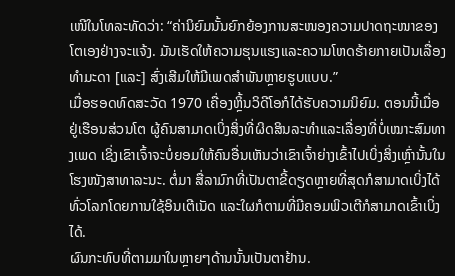ເໜີໃນໂທລະທັດວ່າ: “ຄ່ານິຍົມນັ້ນຍົກຍ້ອງການສະໜອງຄວາມປາດຖະໜາຂອງໂຕເອງຢ່າງຈະແຈ້ງ. ມັນເຮັດໃຫ້ຄວາມຮຸນແຮງແລະຄວາມໂຫດຮ້າຍກາຍເປັນເລື່ອງທຳມະດາ [ແລະ] ສົ່ງເສີມໃຫ້ມີເພດສຳພັນຫຼາຍຮູບແບບ.”
ເມື່ອຮອດທົດສະວັດ 1970 ເຄື່ອງຫຼິ້ນວິດີໂອກໍໄດ້ຮັບຄວາມນິຍົມ. ຕອນນີ້ເມື່ອຢູ່ເຮືອນສ່ວນໂຕ ຜູ້ຄົນສາມາດເບິ່ງສິ່ງທີ່ຜິດສິນລະທຳແລະເລື່ອງທີ່ບໍ່ເໝາະສົມທາງເພດ ເຊິ່ງເຂົາເຈົ້າຈະບໍ່ຍອມໃຫ້ຄົນອື່ນເຫັນວ່າເຂົາເຈົ້າຍ່າງເຂົ້າໄປເບິ່ງສິ່ງເຫຼົ່ານັ້ນໃນໂຮງໜັງສາທາລະນະ. ຕໍ່ມາ ສື່ລາມົກທີ່ເປັນຕາຂີ້ດຽດຫຼາຍທີ່ສຸດກໍສາມາດເບິ່ງໄດ້ທົ່ວໂລກໂດຍການໃຊ້ອິນເຕີເນັດ ແລະໃຜກໍຕາມທີ່ມີຄອມພິວເຕີກໍສາມາດເຂົ້າເບິ່ງໄດ້.
ຜົນກະທົບທີ່ຕາມມາໃນຫຼາຍໆດ້ານນັ້ນເປັນຕາຢ້ານ.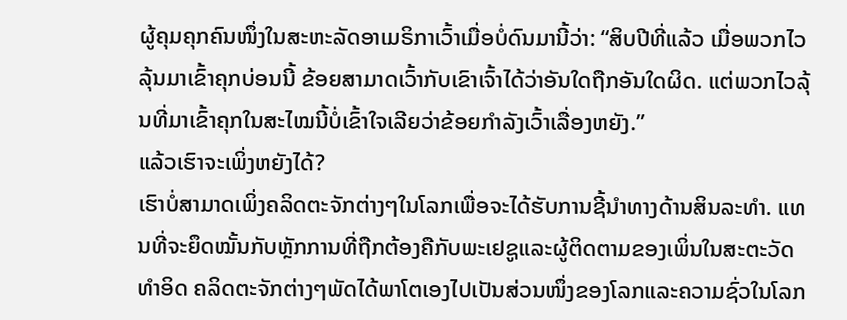ຜູ້ຄຸມຄຸກຄົນໜຶ່ງໃນສະຫະລັດອາເມຣິກາເວົ້າເມື່ອບໍ່ດົນມານີ້ວ່າ: “ສິບປີທີ່ແລ້ວ ເມື່ອພວກໄວລຸ້ນມາເຂົ້າຄຸກບ່ອນນີ້ ຂ້ອຍສາມາດເວົ້າກັບເຂົາເຈົ້າໄດ້ວ່າອັນໃດຖືກອັນໃດຜິດ. ແຕ່ພວກໄວລຸ້ນທີ່ມາເຂົ້າຄຸກໃນສະໄໝນີ້ບໍ່ເຂົ້າໃຈເລີຍວ່າຂ້ອຍກຳລັງເວົ້າເລື່ອງຫຍັງ.”
ແລ້ວເຮົາຈະເພິ່ງຫຍັງໄດ້?
ເຮົາບໍ່ສາມາດເພິ່ງຄລິດຕະຈັກຕ່າງໆໃນໂລກເພື່ອຈະໄດ້ຮັບການຊີ້ນຳທາງດ້ານສິນລະທຳ. ແທນທີ່ຈະຍຶດໝັ້ນກັບຫຼັກການທີ່ຖືກຕ້ອງຄືກັບພະເຢຊູແລະຜູ້ຕິດຕາມຂອງເພິ່ນໃນສະຕະວັດທຳອິດ ຄລິດຕະຈັກຕ່າງໆພັດໄດ້ພາໂຕເອງໄປເປັນສ່ວນໜຶ່ງຂອງໂລກແລະຄວາມຊົ່ວໃນໂລກ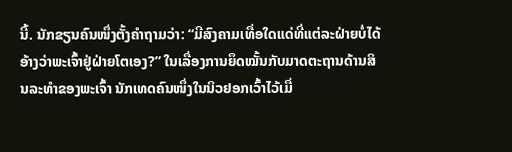ນີ້. ນັກຂຽນຄົນໜຶ່ງຕັ້ງຄຳຖາມວ່າ: “ມີສົງຄາມເທື່ອໃດແດ່ທີ່ແຕ່ລະຝ່າຍບໍ່ໄດ້ອ້າງວ່າພະເຈົ້າຢູ່ຝ່າຍໂຕເອງ?” ໃນເລື່ອງການຍຶດໝັ້ນກັບມາດຕະຖານດ້ານສິນລະທຳຂອງພະເຈົ້າ ນັກເທດຄົນໜຶ່ງໃນນິວຢອກເວົ້າໄວ້ເມື່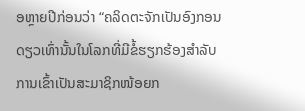ອຫຼາຍປີກ່ອນວ່າ “ຄລິດຕະຈັກເປັນອົງກອນດຽວເທົ່ານັ້ນໃນໂລກທີ່ມີຂໍ້ຮຽກຮ້ອງສຳລັບການເຂົ້າເປັນສະມາຊິກໜ້ອຍກ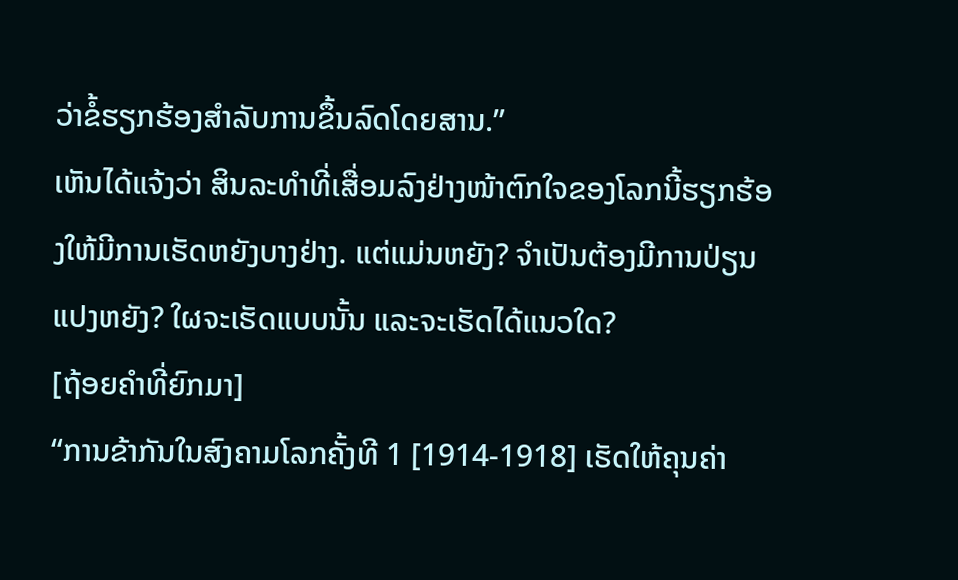ວ່າຂໍ້ຮຽກຮ້ອງສຳລັບການຂຶ້ນລົດໂດຍສານ.”
ເຫັນໄດ້ແຈ້ງວ່າ ສິນລະທຳທີ່ເສື່ອມລົງຢ່າງໜ້າຕົກໃຈຂອງໂລກນີ້ຮຽກຮ້ອງໃຫ້ມີການເຮັດຫຍັງບາງຢ່າງ. ແຕ່ແມ່ນຫຍັງ? ຈຳເປັນຕ້ອງມີການປ່ຽນແປງຫຍັງ? ໃຜຈະເຮັດແບບນັ້ນ ແລະຈະເຮັດໄດ້ແນວໃດ?
[ຖ້ອຍຄຳທີ່ຍົກມາ]
“ການຂ້າກັນໃນສົງຄາມໂລກຄັ້ງທີ 1 [1914-1918] ເຮັດໃຫ້ຄຸນຄ່າ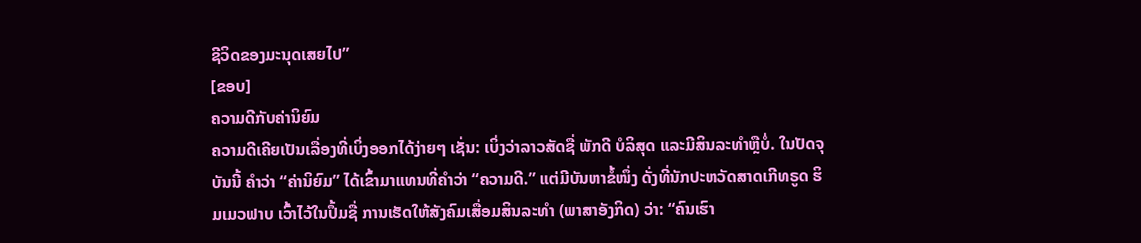ຊີວິດຂອງມະນຸດເສຍໄປ”
[ຂອບ]
ຄວາມດີກັບຄ່ານິຍົມ
ຄວາມດີເຄີຍເປັນເລື່ອງທີ່ເບິ່ງອອກໄດ້ງ່າຍໆ ເຊັ່ນ: ເບິ່ງວ່າລາວສັດຊື່ ພັກດີ ບໍລິສຸດ ແລະມີສິນລະທຳຫຼືບໍ່. ໃນປັດຈຸບັນນີ້ ຄຳວ່າ “ຄ່ານິຍົມ” ໄດ້ເຂົ້າມາແທນທີ່ຄຳວ່າ “ຄວາມດີ.” ແຕ່ມີບັນຫາຂໍ້ໜຶ່ງ ດັ່ງທີ່ນັກປະຫວັດສາດເກີທຣູດ ຮິມເມວຟາບ ເວົ້າໄວ້ໃນປຶ້ມຊື່ ການເຮັດໃຫ້ສັງຄົມເສື່ອມສິນລະທຳ (ພາສາອັງກິດ) ວ່າ: “ຄົນເຮົາ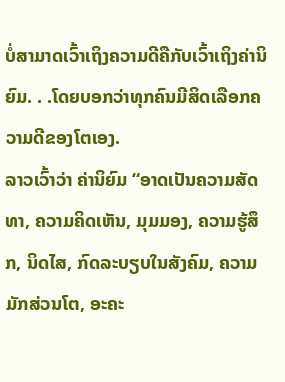ບໍ່ສາມາດເວົ້າເຖິງຄວາມດີຄືກັບເວົ້າເຖິງຄ່ານິຍົມ. . .ໂດຍບອກວ່າທຸກຄົນມີສິດເລືອກຄວາມດີຂອງໂຕເອງ.
ລາວເວົ້າວ່າ ຄ່ານິຍົມ “ອາດເປັນຄວາມສັດທາ, ຄວາມຄິດເຫັນ, ມຸມມອງ, ຄວາມຮູ້ສຶກ, ນິດໄສ, ກົດລະບຽບໃນສັງຄົມ, ຄວາມມັກສ່ວນໂຕ, ອະຄະ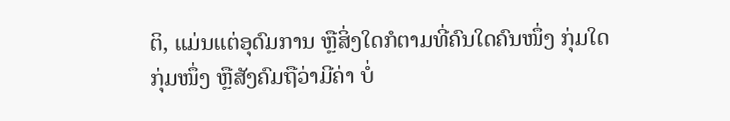ຕິ, ແມ່ນແຕ່ອຸດົມການ ຫຼືສິ່ງໃດກໍຕາມທີ່ຄົນໃດຄົນໜຶ່ງ ກຸ່ມໃດກຸ່ມໜຶ່ງ ຫຼືສັງຄົມຖືວ່າມີຄ່າ ບໍ່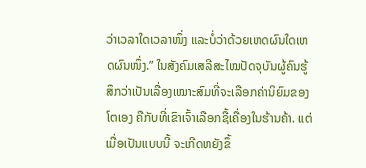ວ່າເວລາໃດເວລາໜຶ່ງ ແລະບໍ່ວ່າດ້ວຍເຫດຜົນໃດເຫດຜົນໜຶ່ງ.” ໃນສັງຄົມເສລີສະໄໝປັດຈຸບັນຜູ້ຄົນຮູ້ສຶກວ່າເປັນເລື່ອງເໝາະສົມທີ່ຈະເລືອກຄ່ານິຍົມຂອງໂຕເອງ ຄືກັບທີ່ເຂົາເຈົ້າເລືອກຊື້ເຄື່ອງໃນຮ້ານຄ້າ. ແຕ່ເມື່ອເປັນແບບນີ້ ຈະເກີດຫຍັງຂຶ້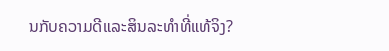ນກັບຄວາມດີແລະສິນລະທຳທີ່ແທ້ຈິງ?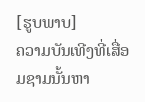[ຮູບພາບ]
ຄວາມບັນເທີງທີ່ເສື່ອມຊາມນັ້ນຫາ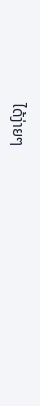ໄດ້ງ່າຍໆ